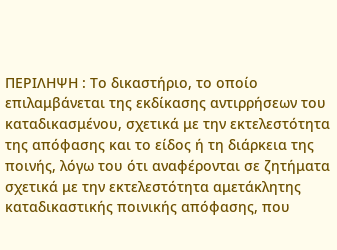ΠΕΡΙΛΗΨΗ : Το δικαστήριο, το οποίο επιλαμβάνεται της εκδίκασης αντιρρήσεων του καταδικασμένου, σχετικά με την εκτελεστότητα της απόφασης και το είδος ή τη διάρκεια της ποινής, λόγω του ότι αναφέρονται σε ζητήματα σχετικά με την εκτελεστότητα αμετάκλητης καταδικαστικής ποινικής απόφασης, που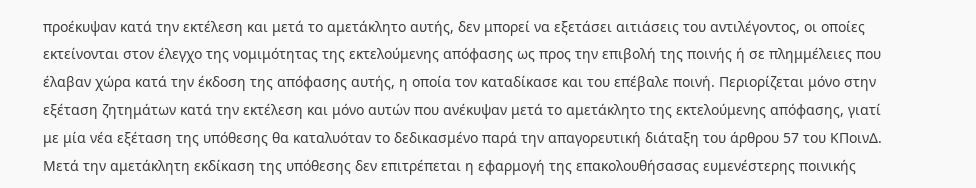προέκυψαν κατά την εκτέλεση και μετά το αμετάκλητο αυτής, δεν μπορεί να εξετάσει αιτιάσεις του αντιλέγοντος, οι οποίες εκτείνονται στον έλεγχο της νομιμότητας της εκτελούμενης απόφασης ως προς την επιβολή της ποινής ή σε πλημμέλειες που έλαβαν χώρα κατά την έκδοση της απόφασης αυτής, η οποία τον καταδίκασε και του επέβαλε ποινή. Περιορίζεται μόνο στην εξέταση ζητημάτων κατά την εκτέλεση και μόνο αυτών που ανέκυψαν μετά το αμετάκλητο της εκτελούμενης απόφασης, γιατί με μία νέα εξέταση της υπόθεσης θα καταλυόταν το δεδικασμένο παρά την απαγορευτική διάταξη του άρθρου 57 του ΚΠοινΔ. Μετά την αμετάκλητη εκδίκαση της υπόθεσης δεν επιτρέπεται η εφαρμογή της επακολουθήσασας ευμενέστερης ποινικής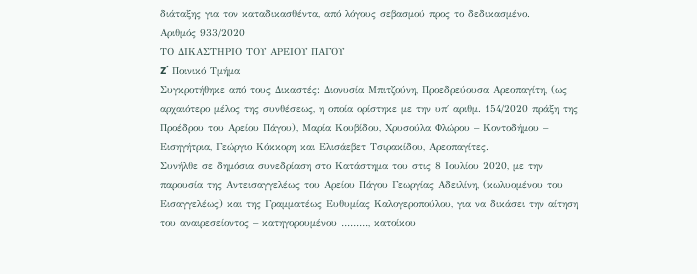διάταξης για τον καταδικασθέντα, από λόγους σεβασμού προς το δεδικασμένο.
Αριθμός 933/2020
ΤΟ ΔΙΚΑΣΤΗΡΙΟ ΤΟΥ ΑΡΕΙΟΥ ΠΑΓΟΥ
Z΄ Ποινικό Τμήμα
Συγκροτήθηκε από τους Δικαστές: Διονυσία Μπιτζούνη, Προεδρεύουσα Αρεοπαγίτη, (ως αρχαιότερο μέλος της συνθέσεως, η οποία ορίστηκε με την υπ΄ αριθμ. 154/2020 πράξη της Προέδρου του Αρείου Πάγου), Μαρία Κουβίδου, Χρυσούλα Φλώρου – Κοντοδήμου – Εισηγήτρια, Γεώργιο Κόκκορη και Ελισάεβετ Τσιρακίδου, Αρεοπαγίτες.
Συνήλθε σε δημόσια συνεδρίαση στο Κατάστημα του στις 8 Ιουλίου 2020, με την παρουσία της Αντεισαγγελέως του Αρείου Πάγου Γεωργίας Αδειλίνη, (κωλυομένου του Εισαγγελέως) και της Γραμματέως Ευθυμίας Καλογεροπούλου, για να δικάσει την αίτηση του αναιρεσείοντος – κατηγορουμένου ………, κατοίκου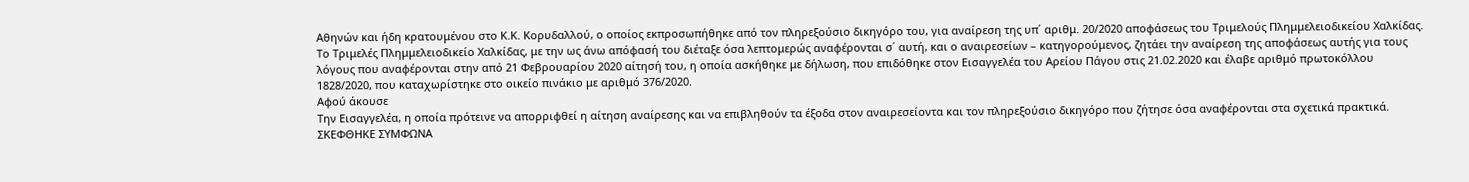Αθηνών και ήδη κρατουμένου στο Κ.Κ. Κορυδαλλού, ο οποίος εκπροσωπήθηκε από τον πληρεξούσιο δικηγόρο του, για αναίρεση της υπ΄ αριθμ. 20/2020 αποφάσεως του Τριμελούς Πλημμελειοδικείου Χαλκίδας.
Το Τριμελές Πλημμελειοδικείο Χαλκίδας, με την ως άνω απόφασή του διέταξε όσα λεπτομερώς αναφέρονται σ΄ αυτή, και ο αναιρεσείων – κατηγορούμενος, ζητάει την αναίρεση της αποφάσεως αυτής για τους λόγους που αναφέρονται στην από 21 Φεβρουαρίου 2020 αίτησή του, η οποία ασκήθηκε με δήλωση, που επιδόθηκε στον Εισαγγελέα του Αρείου Πάγου στις 21.02.2020 και έλαβε αριθμό πρωτοκόλλου 1828/2020, που καταχωρίστηκε στο οικείο πινάκιο με αριθμό 376/2020.
Αφού άκουσε
Την Εισαγγελέα, η οποία πρότεινε να απορριφθεί η αίτηση αναίρεσης και να επιβληθούν τα έξοδα στον αναιρεσείοντα και τον πληρεξούσιο δικηγόρο που ζήτησε όσα αναφέρονται στα σχετικά πρακτικά.
ΣΚΕΦΘΗΚΕ ΣΥΜΦΩΝΑ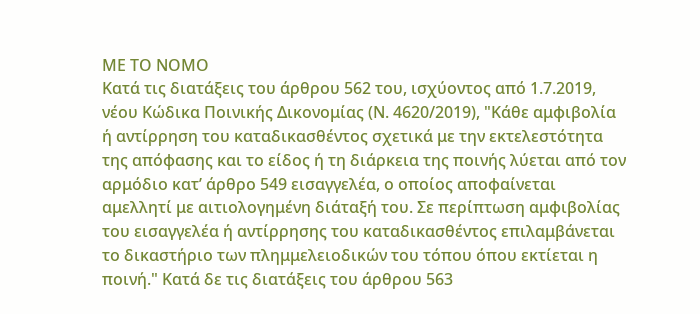ΜΕ ΤΟ ΝΟΜΟ
Κατά τις διατάξεις του άρθρου 562 του, ισχύοντος από 1.7.2019, νέου Κώδικα Ποινικής Δικονομίας (Ν. 4620/2019), "Κάθε αμφιβολία ή αντίρρηση του καταδικασθέντος σχετικά με την εκτελεστότητα της απόφασης και το είδος ή τη διάρκεια της ποινής λύεται από τον αρμόδιο κατ’ άρθρο 549 εισαγγελέα, ο οποίος αποφαίνεται αμελλητί με αιτιολογημένη διάταξή του. Σε περίπτωση αμφιβολίας του εισαγγελέα ή αντίρρησης του καταδικασθέντος επιλαμβάνεται το δικαστήριο των πλημμελειοδικών του τόπου όπου εκτίεται η ποινή." Κατά δε τις διατάξεις του άρθρου 563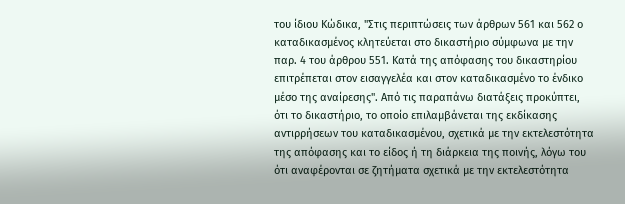του ίδιου Κώδικα, "Στις περιπτώσεις των άρθρων 561 και 562 ο καταδικασμένος κλητεύεται στο δικαστήριο σύμφωνα με την παρ. 4 του άρθρου 551. Κατά της απόφασης του δικαστηρίου επιτρέπεται στον εισαγγελέα και στον καταδικασμένο το ένδικο μέσο της αναίρεσης". Από τις παραπάνω διατάξεις προκύπτει, ότι το δικαστήριο, το οποίο επιλαμβάνεται της εκδίκασης αντιρρήσεων του καταδικασμένου, σχετικά με την εκτελεστότητα της απόφασης και το είδος ή τη διάρκεια της ποινής, λόγω του ότι αναφέρονται σε ζητήματα σχετικά με την εκτελεστότητα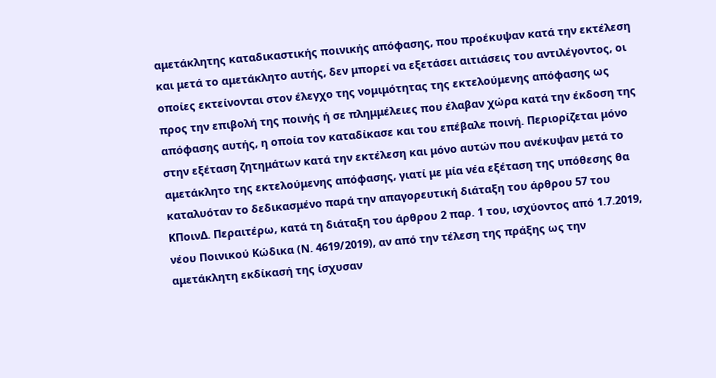αμετάκλητης καταδικαστικής ποινικής απόφασης, που προέκυψαν κατά την εκτέλεση και μετά το αμετάκλητο αυτής, δεν μπορεί να εξετάσει αιτιάσεις του αντιλέγοντος, οι οποίες εκτείνονται στον έλεγχο της νομιμότητας της εκτελούμενης απόφασης ως προς την επιβολή της ποινής ή σε πλημμέλειες που έλαβαν χώρα κατά την έκδοση της απόφασης αυτής, η οποία τον καταδίκασε και του επέβαλε ποινή. Περιορίζεται μόνο στην εξέταση ζητημάτων κατά την εκτέλεση και μόνο αυτών που ανέκυψαν μετά το αμετάκλητο της εκτελούμενης απόφασης, γιατί με μία νέα εξέταση της υπόθεσης θα καταλυόταν το δεδικασμένο παρά την απαγορευτική διάταξη του άρθρου 57 του ΚΠοινΔ. Περαιτέρω, κατά τη διάταξη του άρθρου 2 παρ. 1 του, ισχύοντος από 1.7.2019, νέου Ποινικού Κώδικα (Ν. 4619/2019), αν από την τέλεση της πράξης ως την αμετάκλητη εκδίκασή της ίσχυσαν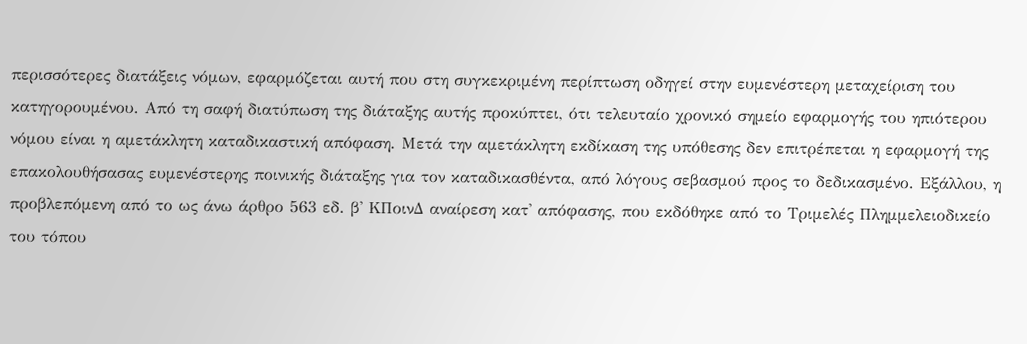περισσότερες διατάξεις νόμων, εφαρμόζεται αυτή που στη συγκεκριμένη περίπτωση οδηγεί στην ευμενέστερη μεταχείριση του κατηγορουμένου. Από τη σαφή διατύπωση της διάταξης αυτής προκύπτει, ότι τελευταίο χρονικό σημείο εφαρμογής του ηπιότερου νόμου είναι η αμετάκλητη καταδικαστική απόφαση. Μετά την αμετάκλητη εκδίκαση της υπόθεσης δεν επιτρέπεται η εφαρμογή της επακολουθήσασας ευμενέστερης ποινικής διάταξης για τον καταδικασθέντα, από λόγους σεβασμού προς το δεδικασμένο. Εξάλλου, η προβλεπόμενη από το ως άνω άρθρο 563 εδ. β' ΚΠοινΔ αναίρεση κατ' απόφασης, που εκδόθηκε από το Τριμελές Πλημμελειοδικείο του τόπου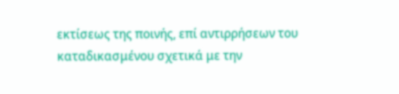εκτίσεως της ποινής, επί αντιρρήσεων του καταδικασμένου σχετικά με την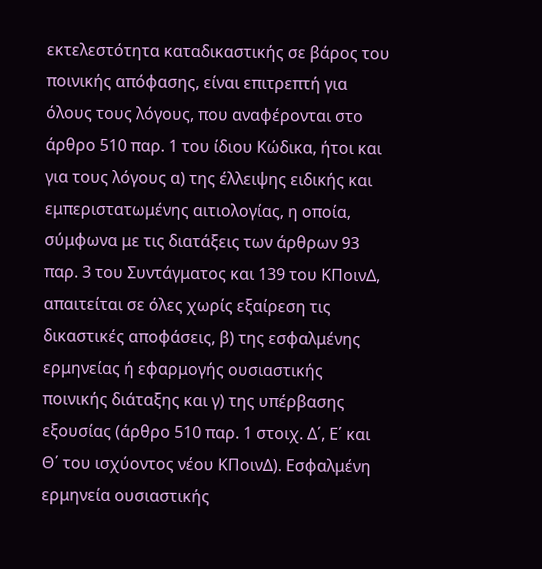εκτελεστότητα καταδικαστικής σε βάρος του ποινικής απόφασης, είναι επιτρεπτή για όλους τους λόγους, που αναφέρονται στο άρθρο 510 παρ. 1 του ίδιου Κώδικα, ήτοι και για τους λόγους α) της έλλειψης ειδικής και εμπεριστατωμένης αιτιολογίας, η οποία, σύμφωνα με τις διατάξεις των άρθρων 93 παρ. 3 του Συντάγματος και 139 του ΚΠοινΔ, απαιτείται σε όλες χωρίς εξαίρεση τις δικαστικές αποφάσεις, β) της εσφαλμένης ερμηνείας ή εφαρμογής ουσιαστικής ποινικής διάταξης και γ) της υπέρβασης εξουσίας (άρθρο 510 παρ. 1 στοιχ. Δ΄, Ε΄ και Θ΄ του ισχύοντος νέου ΚΠοινΔ). Εσφαλμένη ερμηνεία ουσιαστικής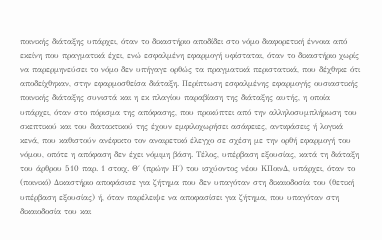ποινικής διάταξης υπάρχει, όταν το δικαστήριο αποδίδει στο νόμο διαφορετική έννοια από εκείνη που πραγματικά έχει, ενώ εσφαλμένη εφαρμογή υφίσταται, όταν το δικαστήριο χωρίς να παρερμηνεύσει το νόμο δεν υπήγαγε ορθώς τα πραγματικά περιστατικά, που δέχθηκε ότι αποδείχθηκαν, στην εφαρμοσθείσα διάταξη. Περίπτωση εσφαλμένης εφαρμογής ουσιαστικής ποινικής διάταξης συνιστά και η εκ πλαγίου παραβίαση της διάταξης αυτής, η οποία υπάρχει, όταν στο πόρισμα της απόφασης, που προκύπτει από την αλληλοσυμπλήρωση του σκεπτικού και του διατακτικού της έχουν εμφιλοχωρήσει ασάφειες, αντιφάσεις ή λογικά κενά, που καθιστούν ανέφικτο τον αναιρετικό έλεγχο σε σχέση με την ορθή εφαρμογή του νόμου, οπότε η απόφαση δεν έχει νόμιμη βάση. Τέλος, υπέρβαση εξουσίας, κατά τη διάταξη του άρθρου 510 παρ. 1 στοιχ. Θ΄ (πρώην Η΄) του ισχύοντος νέου ΚΠοινΔ, υπάρχει, όταν το (ποινικό) Δικαστήριο αποφάσισε για ζήτημα που δεν υπαγόταν στη δικαιοδοσία του (θετική υπέρβαση εξουσίας) ή, όταν παρέλειψε να αποφασίσει για ζήτημα, που υπαγόταν στη δικαιοδοσία του και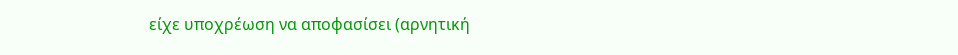είχε υποχρέωση να αποφασίσει (αρνητική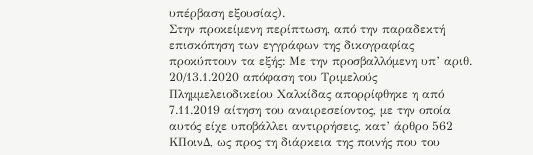υπέρβαση εξουσίας).
Στην προκείμενη περίπτωση, από την παραδεκτή επισκόπηση των εγγράφων της δικογραφίας προκύπτουν τα εξής: Με την προσβαλλόμενη υπ’ αριθ. 20/13.1.2020 απόφαση του Τριμελούς Πλημμελειοδικείου Χαλκίδας απορρίφθηκε η από 7.11.2019 αίτηση του αναιρεσείοντος, με την οποία αυτός είχε υποβάλλει αντιρρήσεις, κατ’ άρθρο 562 ΚΠοινΔ, ως προς τη διάρκεια της ποινής που του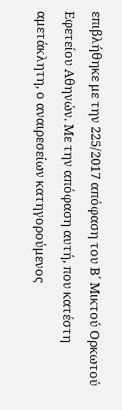επιβλήθηκε με την 225/2017 απόφαση του Β΄ Μικτού Ορκωτού Εφετείου Αθηνών. Με την απόφαση αυτή, που κατέστη αμετάκλητη, ο αναιρεσείων κατηγορούμενος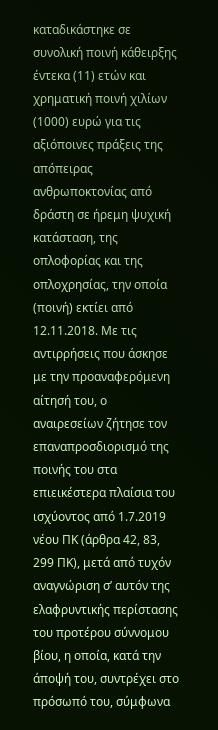καταδικάστηκε σε συνολική ποινή κάθειρξης έντεκα (11) ετών και χρηματική ποινή χιλίων (1000) ευρώ για τις αξιόποινες πράξεις της απόπειρας ανθρωποκτονίας από δράστη σε ήρεμη ψυχική κατάσταση, της οπλοφορίας και της οπλοχρησίας, την οποία (ποινή) εκτίει από 12.11.2018. Με τις αντιρρήσεις που άσκησε με την προαναφερόμενη αίτησή του, ο αναιρεσείων ζήτησε τον επαναπροσδιορισμό της ποινής του στα επιεικέστερα πλαίσια του ισχύοντος από 1.7.2019 νέου ΠΚ (άρθρα 42, 83, 299 ΠΚ), μετά από τυχόν αναγνώριση σ’ αυτόν της ελαφρυντικής περίστασης του προτέρου σύννομου βίου, η οποία, κατά την άποψή του, συντρέχει στο πρόσωπό του, σύμφωνα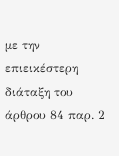με την επιεικέστερη διάταξη του άρθρου 84 παρ. 2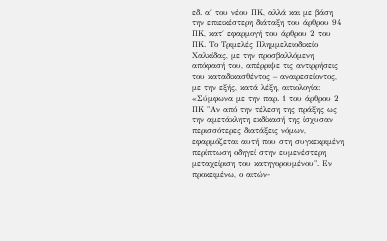εδ. α΄ του νέου ΠΚ, αλλά και με βάση την επιεικέστερη διάταξη του άρθρου 94 ΠΚ, κατ΄ εφαρμογή του άρθρου 2 του ΠΚ. Το Τριμελές Πλημμελειοδικείο Χαλκίδας, με την προσβαλλόμενη απόφασή του, απέρριψε τις αντιρρήσεις του καταδικασθέντος – αναιρεσείοντος, με την εξής, κατά λέξη, αιτιολογία: «Σύμφωνα με την παρ. 1 του άρθρου 2 ΠΚ "Αν από την τέλεση της πράξης ως την αμετάκλητη εκδίκασή της ίσχυσαν περισσότερες διατάξεις νόμων, εφαρμόζεται αυτή που στη συγκεκριμένη περίπτωση οδηγεί στην ευμενέστερη μεταχείριση του κατηγορουμένου". Εν προκειμένω, ο αιτών-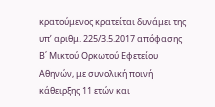κρατούμενος κρατείται δυνάμει της υπ’ αριθμ. 225/3.5.2017 απόφασης Β΄ Μικτού Ορκωτού Εφετείου Αθηνών, με συνολική ποινή κάθειρξης 11 ετών και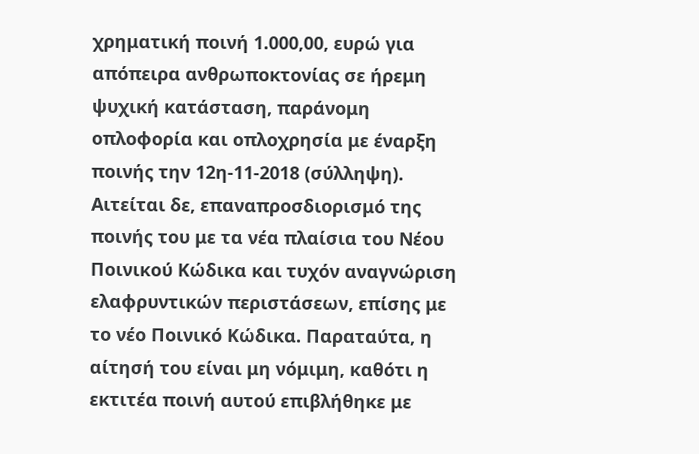χρηματική ποινή 1.000,00, ευρώ για απόπειρα ανθρωποκτονίας σε ήρεμη ψυχική κατάσταση, παράνομη οπλοφορία και οπλοχρησία με έναρξη ποινής την 12η-11-2018 (σύλληψη). Αιτείται δε, επαναπροσδιορισμό της ποινής του με τα νέα πλαίσια του Νέου Ποινικού Κώδικα και τυχόν αναγνώριση ελαφρυντικών περιστάσεων, επίσης με το νέο Ποινικό Κώδικα. Παραταύτα, η αίτησή του είναι μη νόμιμη, καθότι η εκτιτέα ποινή αυτού επιβλήθηκε με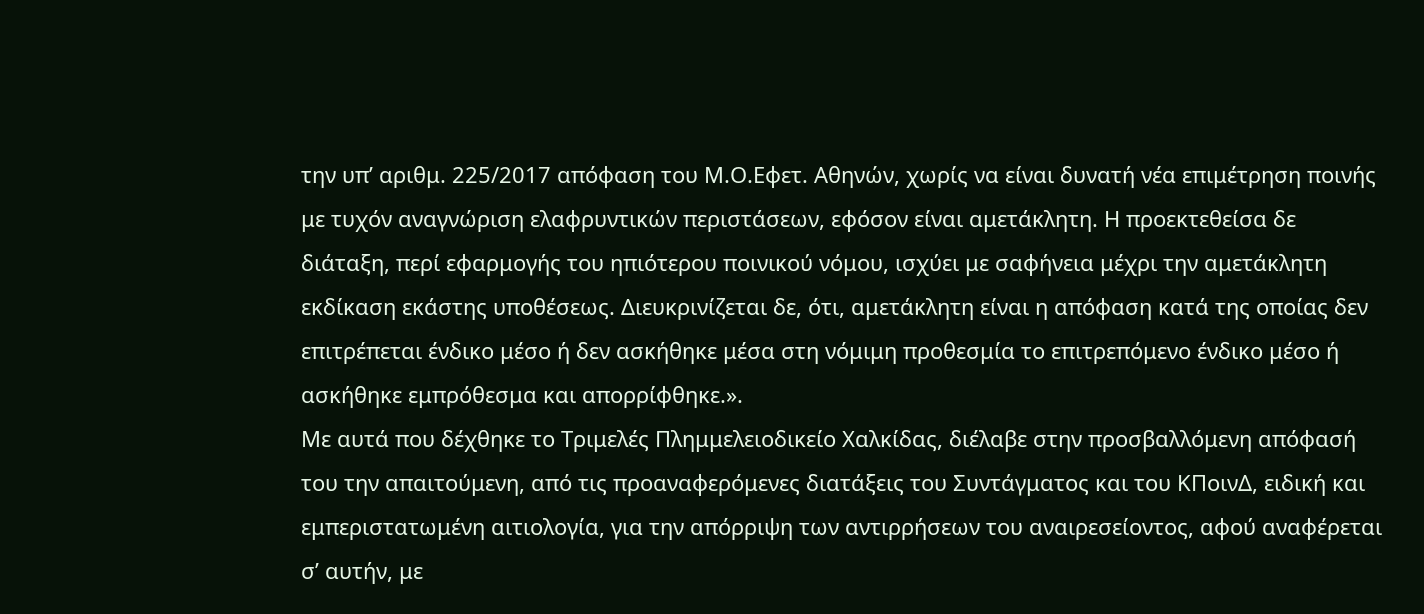την υπ’ αριθμ. 225/2017 απόφαση του Μ.Ο.Εφετ. Αθηνών, χωρίς να είναι δυνατή νέα επιμέτρηση ποινής με τυχόν αναγνώριση ελαφρυντικών περιστάσεων, εφόσον είναι αμετάκλητη. Η προεκτεθείσα δε διάταξη, περί εφαρμογής του ηπιότερου ποινικού νόμου, ισχύει με σαφήνεια μέχρι την αμετάκλητη εκδίκαση εκάστης υποθέσεως. Διευκρινίζεται δε, ότι, αμετάκλητη είναι η απόφαση κατά της οποίας δεν επιτρέπεται ένδικο μέσο ή δεν ασκήθηκε μέσα στη νόμιμη προθεσμία το επιτρεπόμενο ένδικο μέσο ή ασκήθηκε εμπρόθεσμα και απορρίφθηκε.».
Με αυτά που δέχθηκε το Τριμελές Πλημμελειοδικείο Χαλκίδας, διέλαβε στην προσβαλλόμενη απόφασή του την απαιτούμενη, από τις προαναφερόμενες διατάξεις του Συντάγματος και του ΚΠοινΔ, ειδική και εμπεριστατωμένη αιτιολογία, για την απόρριψη των αντιρρήσεων του αναιρεσείοντος, αφού αναφέρεται σ’ αυτήν, με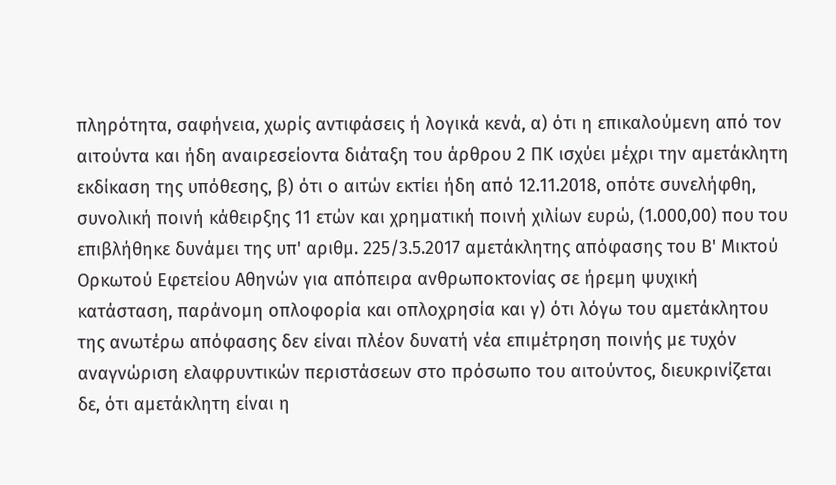πληρότητα, σαφήνεια, χωρίς αντιφάσεις ή λογικά κενά, α) ότι η επικαλούμενη από τον αιτούντα και ήδη αναιρεσείοντα διάταξη του άρθρου 2 ΠΚ ισχύει μέχρι την αμετάκλητη εκδίκαση της υπόθεσης, β) ότι ο αιτών εκτίει ήδη από 12.11.2018, οπότε συνελήφθη, συνολική ποινή κάθειρξης 11 ετών και χρηματική ποινή χιλίων ευρώ, (1.000,00) που του επιβλήθηκε δυνάμει της υπ' αριθμ. 225/3.5.2017 αμετάκλητης απόφασης του Β' Μικτού Ορκωτού Εφετείου Αθηνών για απόπειρα ανθρωποκτονίας σε ήρεμη ψυχική κατάσταση, παράνομη οπλοφορία και οπλοχρησία και γ) ότι λόγω του αμετάκλητου της ανωτέρω απόφασης δεν είναι πλέον δυνατή νέα επιμέτρηση ποινής με τυχόν αναγνώριση ελαφρυντικών περιστάσεων στο πρόσωπο του αιτούντος, διευκρινίζεται δε, ότι αμετάκλητη είναι η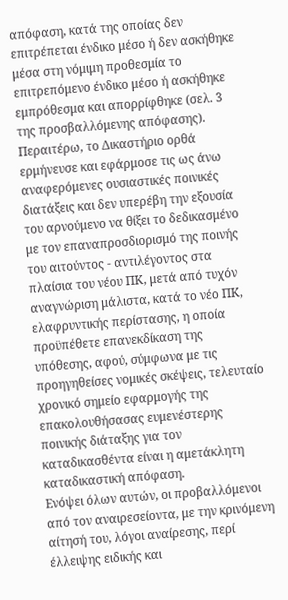απόφαση, κατά της οποίας δεν επιτρέπεται ένδικο μέσο ή δεν ασκήθηκε μέσα στη νόμιμη προθεσμία το επιτρεπόμενο ένδικο μέσο ή ασκήθηκε εμπρόθεσμα και απορρίφθηκε (σελ. 3 της προσβαλλόμενης απόφασης). Περαιτέρω, το Δικαστήριο ορθά ερμήνευσε και εφάρμοσε τις ως άνω αναφερόμενες ουσιαστικές ποινικές διατάξεις και δεν υπερέβη την εξουσία του αρνούμενο να θίξει το δεδικασμένο με τον επαναπροσδιορισμό της ποινής του αιτούντος - αντιλέγοντος στα πλαίσια του νέου ΠΚ, μετά από τυχόν αναγνώριση μάλιστα, κατά το νέο ΠΚ, ελαφρυντικής περίστασης, η οποία προϋπέθετε επανεκδίκαση της υπόθεσης, αφού, σύμφωνα με τις προηγηθείσες νομικές σκέψεις, τελευταίο χρονικό σημείο εφαρμογής της επακολουθήσασας ευμενέστερης ποινικής διάταξης για τον καταδικασθέντα είναι η αμετάκλητη καταδικαστική απόφαση.
Ενόψει όλων αυτών, οι προβαλλόμενοι από τον αναιρεσείοντα, με την κρινόμενη αίτησή του, λόγοι αναίρεσης, περί έλλειψης ειδικής και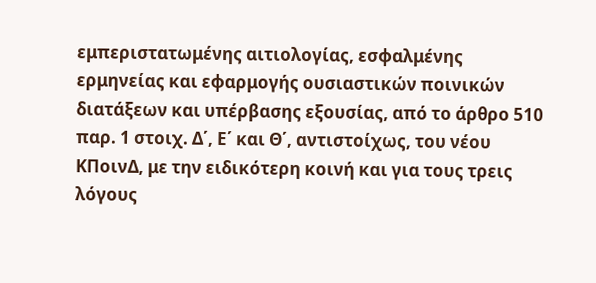εμπεριστατωμένης αιτιολογίας, εσφαλμένης ερμηνείας και εφαρμογής ουσιαστικών ποινικών διατάξεων και υπέρβασης εξουσίας, από το άρθρο 510 παρ. 1 στοιχ. Δ΄, Ε΄ και Θ΄, αντιστοίχως, του νέου ΚΠοινΔ, με την ειδικότερη κοινή και για τους τρεις λόγους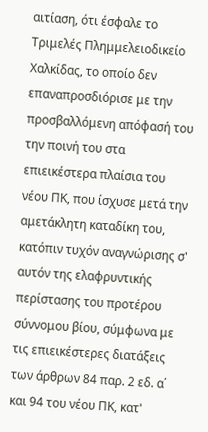αιτίαση, ότι έσφαλε το Τριμελές Πλημμελειοδικείο Χαλκίδας, το οποίο δεν επαναπροσδιόρισε με την προσβαλλόμενη απόφασή του την ποινή του στα επιεικέστερα πλαίσια του νέου ΠΚ, που ίσχυσε μετά την αμετάκλητη καταδίκη του, κατόπιν τυχόν αναγνώρισης σ' αυτόν της ελαφρυντικής περίστασης του προτέρου σύννομου βίου, σύμφωνα με τις επιεικέστερες διατάξεις των άρθρων 84 παρ. 2 εδ. α΄ και 94 του νέου ΠΚ, κατ'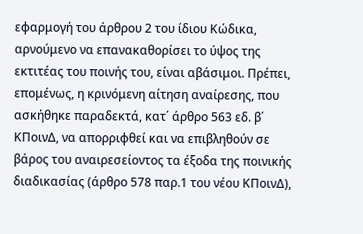εφαρμογή του άρθρου 2 του ίδιου Κώδικα, αρνούμενο να επανακαθορίσει το ύψος της εκτιτέας του ποινής του, είναι αβάσιμοι. Πρέπει, επομένως, η κρινόμενη αίτηση αναίρεσης, που ασκήθηκε παραδεκτά, κατ΄ άρθρο 563 εδ. β΄ ΚΠοινΔ, να απορριφθεί και να επιβληθούν σε βάρος του αναιρεσείοντος τα έξοδα της ποινικής διαδικασίας (άρθρο 578 παρ.1 του νέου ΚΠοινΔ),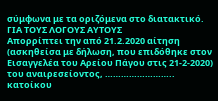σύμφωνα με τα οριζόμενα στο διατακτικό.
ΓΙΑ ΤΟΥΣ ΛΟΓΟΥΣ ΑΥΤΟΥΣ
Απορρίπτει την από 21.2.2020 αίτηση (ασκηθείσα με δήλωση, που επιδόθηκε στον Εισαγγελέα του Αρείου Πάγου στις 21-2-2020) του αναιρεσείοντος, …………………….. κατοίκου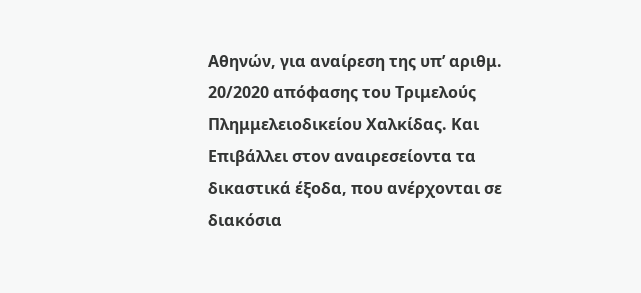Αθηνών, για αναίρεση της υπ’ αριθμ. 20/2020 απόφασης του Τριμελούς Πλημμελειοδικείου Χαλκίδας. Και
Επιβάλλει στον αναιρεσείοντα τα δικαστικά έξοδα, που ανέρχονται σε διακόσια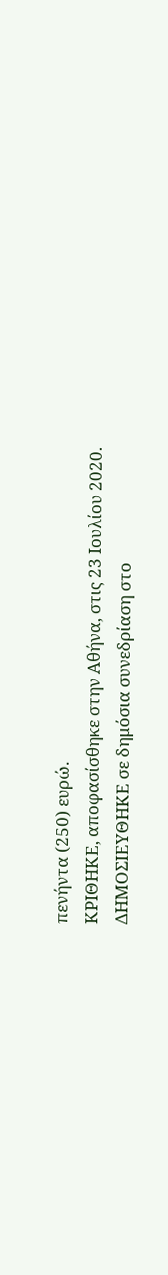πενήντα (250) ευρώ.
ΚΡΙΘΗΚΕ, αποφασίσθηκε στην Αθήνα, στις 23 Ιουλίου 2020.
ΔΗΜΟΣΙΕΥΘΗΚΕ σε δημόσια συνεδρίαση στο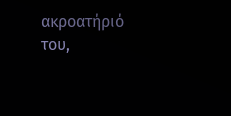ακροατήριό του,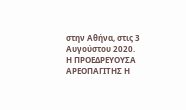στην Αθήνα, στις 3 Αυγούστου 2020.
Η ΠΡΟΕΔΡΕΥΟΥΣΑ ΑΡΕΟΠΑΓΙΤΗΣ Η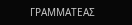ΓΡΑΜΜΑΤΕΑΣ